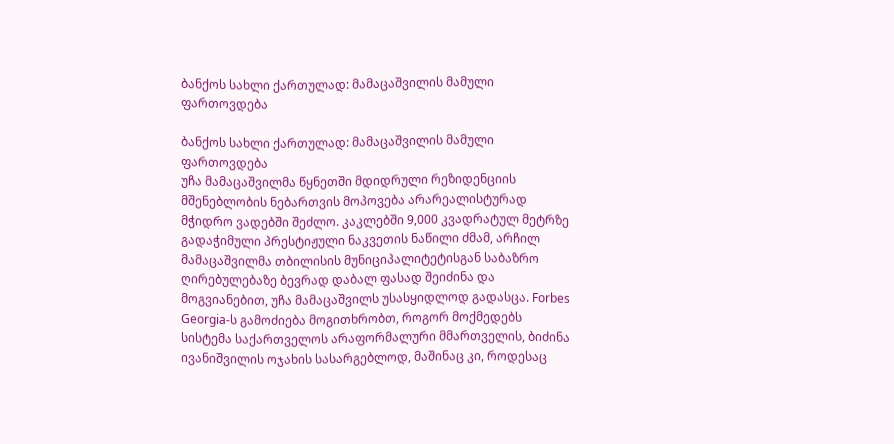ბანქოს სახლი ქართულად: მამაცაშვილის მამული ფართოვდება

ბანქოს სახლი ქართულად: მამაცაშვილის მამული ფართოვდება
უჩა მამაცაშვილმა წყნეთში მდიდრული რეზიდენციის მშენებლობის ნებართვის მოპოვება არარეალისტურად მჭიდრო ვადებში შეძლო. კაკლებში 9,000 კვადრატულ მეტრზე გადაჭიმული პრესტიჟული ნაკვეთის ნაწილი ძმამ, არჩილ მამაცაშვილმა თბილისის მუნიციპალიტეტისგან საბაზრო ღირებულებაზე ბევრად დაბალ ფასად შეიძინა და მოგვიანებით, უჩა მამაცაშვილს უსასყიდლოდ გადასცა. Forbes Georgia-ს გამოძიება მოგითხრობთ, როგორ მოქმედებს სისტემა საქართველოს არაფორმალური მმართველის, ბიძინა ივანიშვილის ოჯახის სასარგებლოდ, მაშინაც კი, როდესაც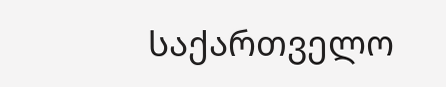საქართველო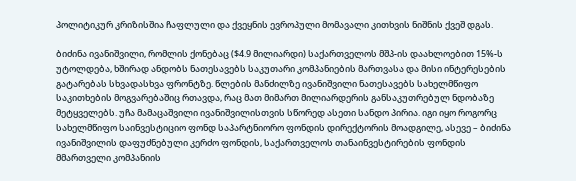პოლიტიკურ კრიზისშია ჩაფლული და ქვეყნის ევროპული მომავალი კითხვის ნიშნის ქვეშ დგას.

ბიძინა ივანიშვილი, რომლის ქონებაც ($4.9 მილიარდი) საქართველოს მშპ-ის დაახლოებით 15%-ს უტოლდება, ხშირად ანდობს ნათესავებს საკუთარი კომპანიების მართვასა და მისი ინტერესების გატარებას სხვადასხვა ფრონტზე. წლების მანძილზე ივანიშვილი ნათესავებს სახელმწიფო საკითხების მოგვარებაშიც რთავდა, რაც მათ მიმართ მილიარდერის განსაკუთრებულ ნდობაზე მეტყველებს. უჩა მამაცაშვილი ივანიშვილისთვის სწორედ ასეთი სანდო პირია. იგი იყო როგორც სახელმწიფო საინვესტიციო ფონდ საპარტნიორო ფონდის დირექტორის მოადგილე, ასევე – ბიძინა ივანიშვილის დაფუძნებული კერძო ფონდის, საქართველოს თანაინვესტირების ფონდის მმართველი კომპანიის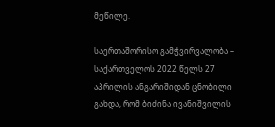მეწილე.

საერთაშორისო გამჭვირვალობა – საქართველოს 2022 წელს 27 აპრილის ანგარიშიდან ცნობილი გახდა, რომ ბიძინა ივანიშვილის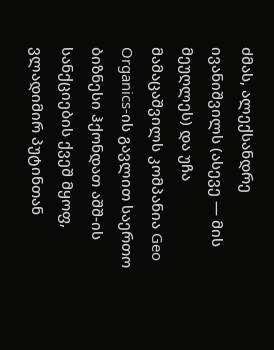ძმას, ალექსანდრე ივანიშვილს (ასევე — მის მეუღლეს) და უჩა მამაცაშვილს კომპანია Geo Organics-ის გავლით საერთო ბიზნესი ჰქონდათ აშშ-ის სანქციების ქვეშ მყოფ, ვლადიმირ პუტინთან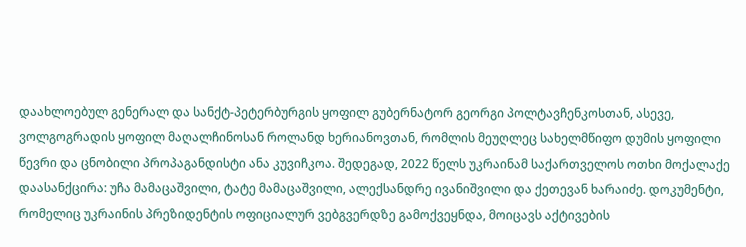დაახლოებულ გენერალ და სანქტ-პეტერბურგის ყოფილ გუბერნატორ გეორგი პოლტავჩენკოსთან, ასევე, ვოლგოგრადის ყოფილ მაღალჩინოსან როლანდ ხერიანოვთან, რომლის მეუღლეც სახელმწიფო დუმის ყოფილი წევრი და ცნობილი პროპაგანდისტი ანა კუვიჩკოა. შედეგად, 2022 წელს უკრაინამ საქართველოს ოთხი მოქალაქე დაასანქცირა: უჩა მამაცაშვილი, ტატე მამაცაშვილი, ალექსანდრე ივანიშვილი და ქეთევან ხარაიძე. დოკუმენტი, რომელიც უკრაინის პრეზიდენტის ოფიციალურ ვებგვერდზე გამოქვეყნდა, მოიცავს აქტივების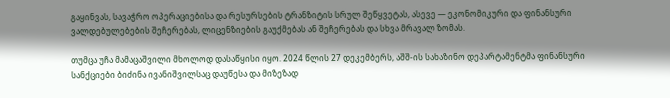გაყინვას, სავაჭრო ოპერაციებისა და რესურსების ტრანზიტის სრულ შეწყვეტას, ასევე — ეკონომიკური და ფინანსური ვალდებულებების შეჩერებას, ლიცენზიების გაუქმებას ან შეჩერებას და სხვა მრავალ ზომას.

თუმცა უჩა მამაცაშვილი მხოლოდ დასაწყისი იყო. 2024 წლის 27 დეკემბერს, აშშ-ის სახაზინო დეპარტამენტმა ფინანსური სანქციები ბიძინა ივანიშვილსაც დაუწესა და მიზეზად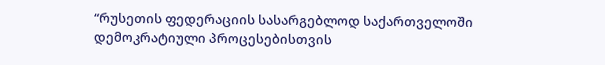“რუსეთის ფედერაციის სასარგებლოდ საქართველოში დემოკრატიული პროცესებისთვის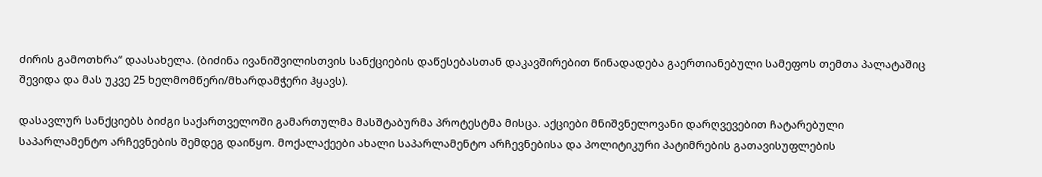ძირის გამოთხრა“ დაასახელა. (ბიძინა ივანიშვილისთვის სანქციების დაწესებასთან დაკავშირებით წინადადება გაერთიანებული სამეფოს თემთა პალატაშიც შევიდა და მას უკვე 25 ხელმომწერი/მხარდამჭერი ჰყავს).

დასავლურ სანქციებს ბიძგი საქართველოში გამართულმა მასშტაბურმა პროტესტმა მისცა. აქციები მნიშვნელოვანი დარღვევებით ჩატარებული საპარლამენტო არჩევნების შემდეგ დაიწყო. მოქალაქეები ახალი საპარლამენტო არჩევნებისა და პოლიტიკური პატიმრების გათავისუფლების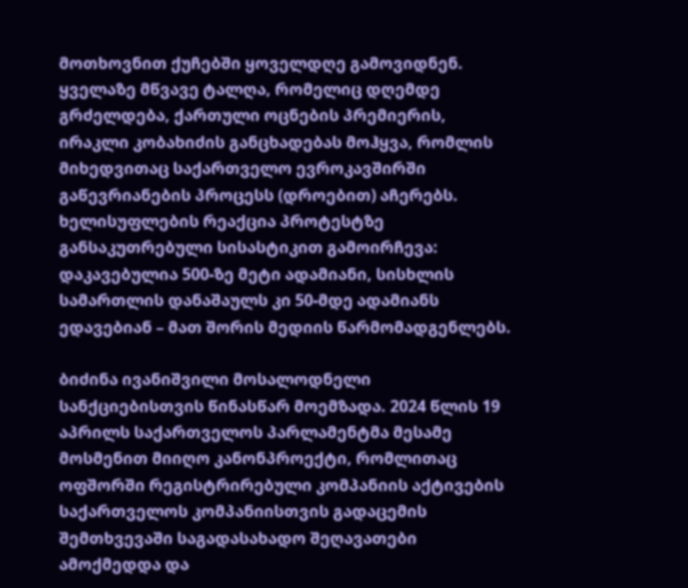მოთხოვნით ქუჩებში ყოველდღე გამოვიდნენ. ყველაზე მწვავე ტალღა, რომელიც დღემდე გრძელდება, ქართული ოცნების პრემიერის, ირაკლი კობახიძის განცხადებას მოჰყვა, რომლის მიხედვითაც საქართველო ევროკავშირში გაწევრიანების პროცესს (დროებით) აჩერებს. ხელისუფლების რეაქცია პროტესტზე განსაკუთრებული სისასტიკით გამოირჩევა: დაკავებულია 500-ზე მეტი ადამიანი, სისხლის სამართლის დანაშაულს კი 50-მდე ადამიანს ედავებიან – მათ შორის მედიის წარმომადგენლებს.

ბიძინა ივანიშვილი მოსალოდნელი სანქციებისთვის წინასწარ მოემზადა. 2024 წლის 19 აპრილს საქართველოს პარლამენტმა მესამე მოსმენით მიიღო კანონპროექტი, რომლითაც ოფშორში რეგისტრირებული კომპანიის აქტივების საქართველოს კომპანიისთვის გადაცემის შემთხვევაში საგადასახადო შეღავათები ამოქმედდა და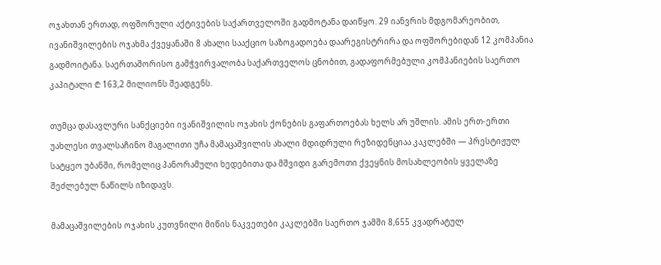ოჯახთან ერთად, ოფშორული აქტივების საქართველოში გადმოტანა დაიწყო. 29 იანვრის მდგომარეობით, ივანიშვილების ოჯახმა ქვეყანაში 8 ახალი სააქციო საზოგადოება დაარეგისტრირა და ოფშორებიდან 12 კომპანია გადმოიტანა. საერთაშორისო გამჭვირვალობა საქართველოს ცნობით, გადაფორმებული კომპანიების საერთო კაპიტალი ₾ 163,2 მილიონს შეადგენს.

თუმცა დასავლური სანქციები ივანიშვილის ოჯახის ქონების გაფართოებას ხელს არ უშლის. ამის ერთ-ერთი უახლესი თვალსაჩინო მაგალითი უჩა მამაცაშვილის ახალი მდიდრული რეზიდენციაა კაკლებში — პრესტიჟულ სატყეო უბანში, რომელიც პანორამული ხედებითა და მშვიდი გარემოთი ქვეყნის მოსახლეობის ყველაზე შეძლებულ ნაწილს იზიდავს.

მამაცაშვილების ოჯახის კუთვნილი მიწის ნაკვეთები კაკლებში საერთო ჯამში 8,655 კვადრატულ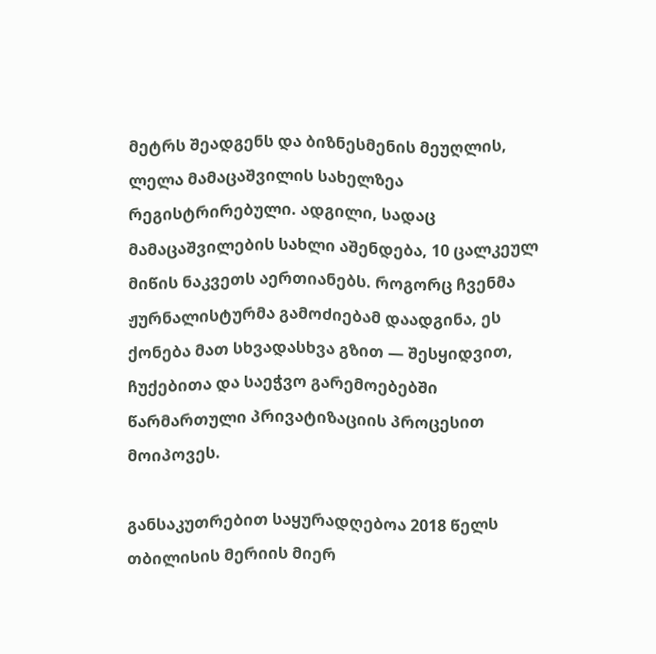მეტრს შეადგენს და ბიზნესმენის მეუღლის, ლელა მამაცაშვილის სახელზეა რეგისტრირებული. ადგილი, სადაც მამაცაშვილების სახლი აშენდება, 10 ცალკეულ მიწის ნაკვეთს აერთიანებს. როგორც ჩვენმა ჟურნალისტურმა გამოძიებამ დაადგინა, ეს ქონება მათ სხვადასხვა გზით — შესყიდვით, ჩუქებითა და საეჭვო გარემოებებში წარმართული პრივატიზაციის პროცესით მოიპოვეს.

განსაკუთრებით საყურადღებოა 2018 წელს თბილისის მერიის მიერ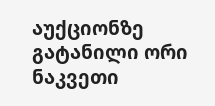აუქციონზე გატანილი ორი ნაკვეთი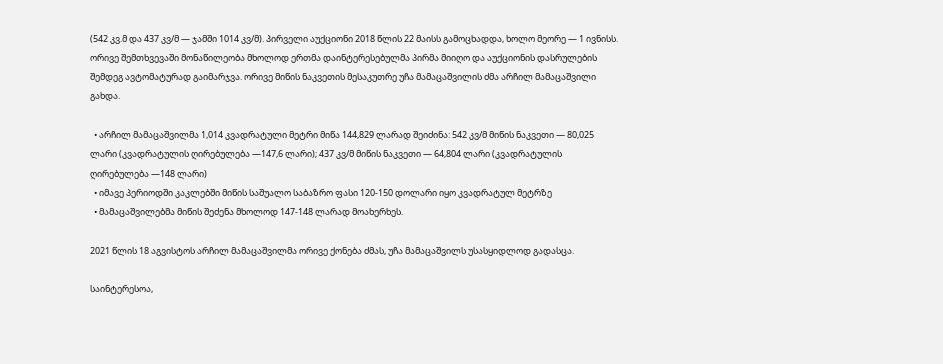(542 კვ.მ და 437 კვ/მ — ჯამში 1014 კვ/მ). პირველი აუქციონი 2018 წლის 22 მაისს გამოცხადდა, ხოლო მეორე — 1 ივნისს. ორივე შემთხვევაში მონაწილეობა მხოლოდ ერთმა დაინტერესებულმა პირმა მიიღო და აუქციონის დასრულების შემდეგ ავტომატურად გაიმარჯვა. ორივე მიწის ნაკვეთის მესაკუთრე უჩა მამაცაშვილის ძმა არჩილ მამაცაშვილი გახდა.

  • არჩილ მამაცაშვილმა 1,014 კვადრატული მეტრი მიწა 144,829 ლარად შეიძინა: 542 კვ/მ მიწის ნაკვეთი — 80,025 ლარი (კვადრატულის ღირებულება —147,6 ლარი); 437 კვ/მ მიწის ნაკვეთი — 64,804 ლარი (კვადრატულის ღირებულება —148 ლარი)
  • იმავე პერიოდში კაკლებში მიწის საშუალო საბაზრო ფასი 120-150 დოლარი იყო კვადრატულ მეტრზე
  • მამაცაშვილებმა მიწის შეძენა მხოლოდ 147-148 ლარად მოახერხეს.

2021 წლის 18 აგვისტოს არჩილ მამაცაშვილმა ორივე ქონება ძმას, უჩა მამაცაშვილს უსასყიდლოდ გადასცა.

საინტერესოა,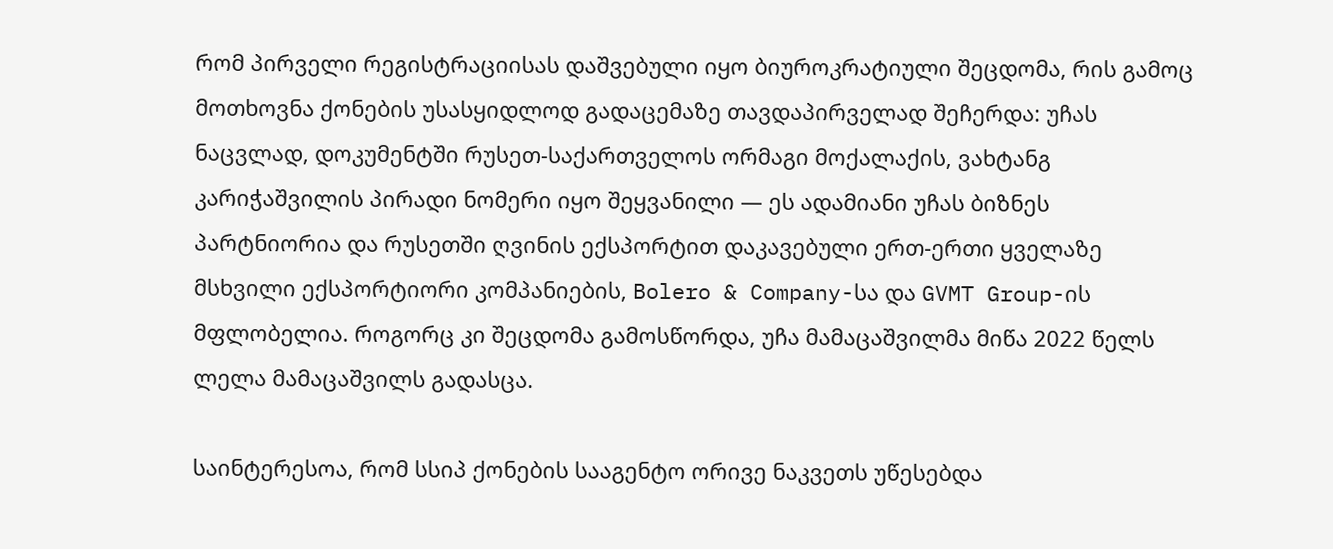რომ პირველი რეგისტრაციისას დაშვებული იყო ბიუროკრატიული შეცდომა, რის გამოც მოთხოვნა ქონების უსასყიდლოდ გადაცემაზე თავდაპირველად შეჩერდა: უჩას ნაცვლად, დოკუმენტში რუსეთ-საქართველოს ორმაგი მოქალაქის, ვახტანგ კარიჭაშვილის პირადი ნომერი იყო შეყვანილი — ეს ადამიანი უჩას ბიზნეს პარტნიორია და რუსეთში ღვინის ექსპორტით დაკავებული ერთ-ერთი ყველაზე მსხვილი ექსპორტიორი კომპანიების, Bolero & Company-სა და GVMT Group-ის მფლობელია. როგორც კი შეცდომა გამოსწორდა, უჩა მამაცაშვილმა მიწა 2022 წელს ლელა მამაცაშვილს გადასცა.

საინტერესოა, რომ სსიპ ქონების სააგენტო ორივე ნაკვეთს უწესებდა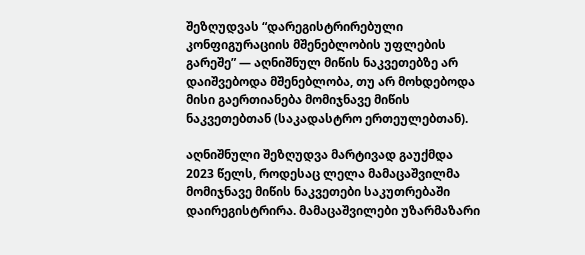შეზღუდვას “დარეგისტრირებული კონფიგურაციის მშენებლობის უფლების გარეშე” — აღნიშნულ მიწის ნაკვეთებზე არ დაიშვებოდა მშენებლობა, თუ არ მოხდებოდა მისი გაერთიანება მომიჯნავე მიწის ნაკვეთებთან (საკადასტრო ერთეულებთან).

აღნიშნული შეზღუდვა მარტივად გაუქმდა 2023 წელს, როდესაც ლელა მამაცაშვილმა მომიჯნავე მიწის ნაკვეთები საკუთრებაში დაირეგისტრირა. მამაცაშვილები უზარმაზარი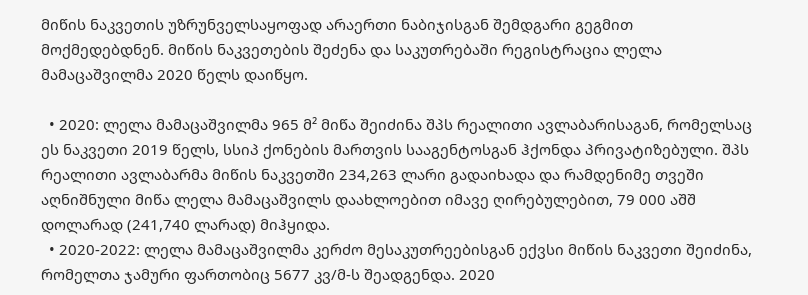მიწის ნაკვეთის უზრუნველსაყოფად არაერთი ნაბიჯისგან შემდგარი გეგმით მოქმედებდნენ. მიწის ნაკვეთების შეძენა და საკუთრებაში რეგისტრაცია ლელა მამაცაშვილმა 2020 წელს დაიწყო.

  • 2020: ლელა მამაცაშვილმა 965 მ² მიწა შეიძინა შპს რეალითი ავლაბარისაგან, რომელსაც ეს ნაკვეთი 2019 წელს, სსიპ ქონების მართვის სააგენტოსგან ჰქონდა პრივატიზებული. შპს რეალითი ავლაბარმა მიწის ნაკვეთში 234,263 ლარი გადაიხადა და რამდენიმე თვეში აღნიშნული მიწა ლელა მამაცაშვილს დაახლოებით იმავე ღირებულებით, 79 000 აშშ დოლარად (241,740 ლარად) მიჰყიდა.
  • 2020-2022: ლელა მამაცაშვილმა კერძო მესაკუთრეებისგან ექვსი მიწის ნაკვეთი შეიძინა, რომელთა ჯამური ფართობიც 5677 კვ/მ-ს შეადგენდა. 2020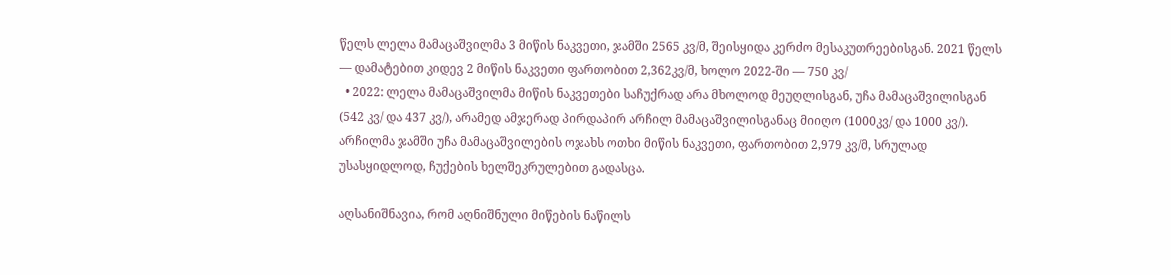წელს ლელა მამაცაშვილმა 3 მიწის ნაკვეთი, ჯამში 2565 კვ/მ, შეისყიდა კერძო მესაკუთრეებისგან. 2021 წელს — დამატებით კიდევ 2 მიწის ნაკვეთი ფართობით 2,362კვ/მ, ხოლო 2022-ში — 750 კვ/
  • 2022: ლელა მამაცაშვილმა მიწის ნაკვეთები საჩუქრად არა მხოლოდ მეუღლისგან, უჩა მამაცაშვილისგან (542 კვ/ და 437 კვ/), არამედ ამჯერად პირდაპირ არჩილ მამაცაშვილისგანაც მიიღო (1000კვ/ და 1000 კვ/). არჩილმა ჯამში უჩა მამაცაშვილების ოჯახს ოთხი მიწის ნაკვეთი, ფართობით 2,979 კვ/მ, სრულად უსასყიდლოდ, ჩუქების ხელშეკრულებით გადასცა.

აღსანიშნავია, რომ აღნიშნული მიწების ნაწილს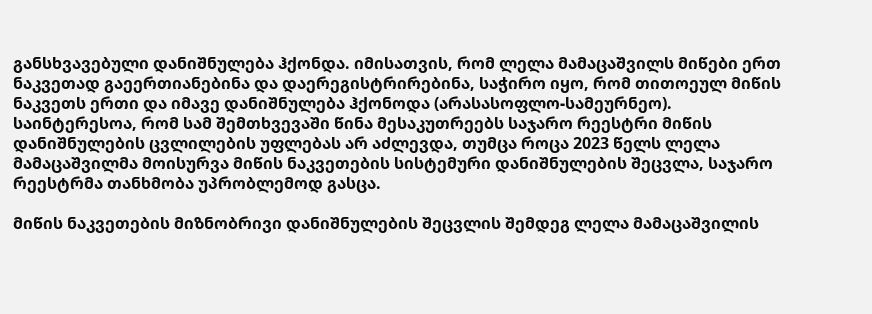განსხვავებული დანიშნულება ჰქონდა. იმისათვის, რომ ლელა მამაცაშვილს მიწები ერთ ნაკვეთად გაეერთიანებინა და დაერეგისტრირებინა, საჭირო იყო, რომ თითოეულ მიწის ნაკვეთს ერთი და იმავე დანიშნულება ჰქონოდა (არასასოფლო-სამეურნეო). საინტერესოა, რომ სამ შემთხვევაში წინა მესაკუთრეებს საჯარო რეესტრი მიწის დანიშნულების ცვლილების უფლებას არ აძლევდა, თუმცა როცა 2023 წელს ლელა მამაცაშვილმა მოისურვა მიწის ნაკვეთების სისტემური დანიშნულების შეცვლა, საჯარო რეესტრმა თანხმობა უპრობლემოდ გასცა.

მიწის ნაკვეთების მიზნობრივი დანიშნულების შეცვლის შემდეგ ლელა მამაცაშვილის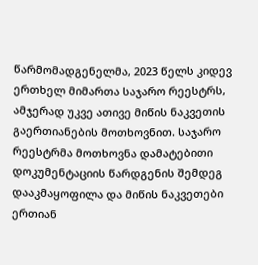წარმომადგენელმა, 2023 წელს კიდევ ერთხელ მიმართა საჯარო რეესტრს, ამჯერად უკვე ათივე მიწის ნაკვეთის გაერთიანების მოთხოვნით. საჯარო რეესტრმა მოთხოვნა დამატებითი დოკუმენტაციის წარდგენის შემდეგ დააკმაყოფილა და მიწის ნაკვეთები ერთიან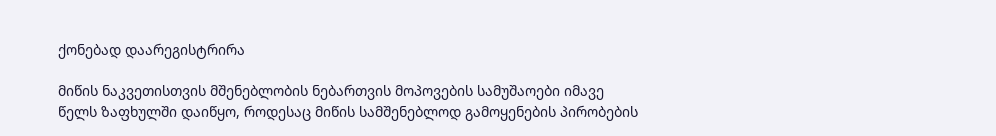ქონებად დაარეგისტრირა

მიწის ნაკვეთისთვის მშენებლობის ნებართვის მოპოვების სამუშაოები იმავე წელს ზაფხულში დაიწყო, როდესაც მიწის სამშენებლოდ გამოყენების პირობების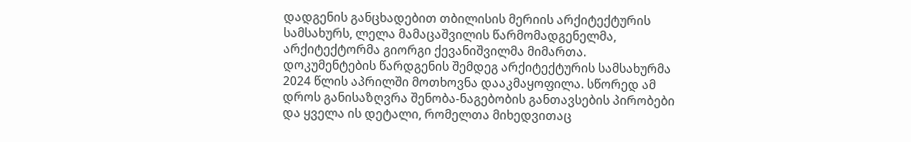დადგენის განცხადებით თბილისის მერიის არქიტექტურის სამსახურს, ლელა მამაცაშვილის წარმომადგენელმა, არქიტექტორმა გიორგი ქევანიშვილმა მიმართა. დოკუმენტების წარდგენის შემდეგ არქიტექტურის სამსახურმა 2024 წლის აპრილში მოთხოვნა დააკმაყოფილა. სწორედ ამ დროს განისაზღვრა შენობა-ნაგებობის განთავსების პირობები და ყველა ის დეტალი, რომელთა მიხედვითაც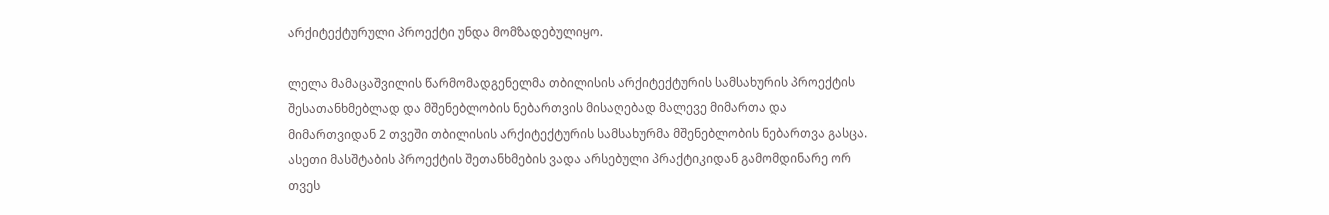არქიტექტურული პროექტი უნდა მომზადებულიყო.

ლელა მამაცაშვილის წარმომადგენელმა თბილისის არქიტექტურის სამსახურის პროექტის შესათანხმებლად და მშენებლობის ნებართვის მისაღებად მალევე მიმართა და მიმართვიდან 2 თვეში თბილისის არქიტექტურის სამსახურმა მშენებლობის ნებართვა გასცა. ასეთი მასშტაბის პროექტის შეთანხმების ვადა არსებული პრაქტიკიდან გამომდინარე ორ თვეს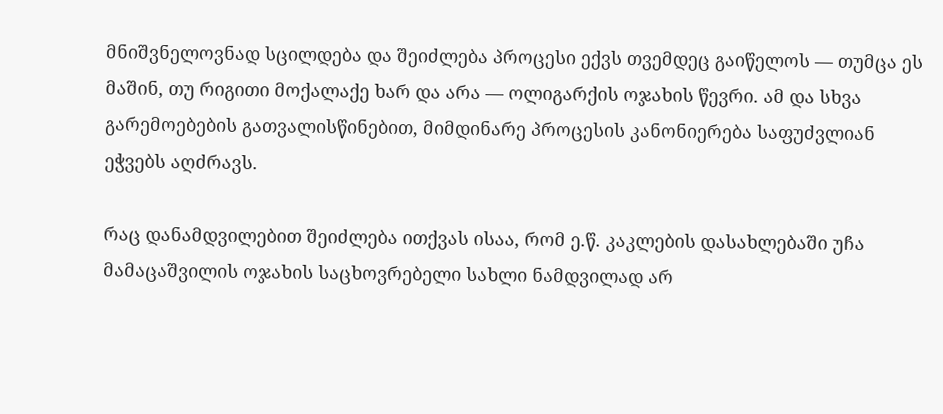მნიშვნელოვნად სცილდება და შეიძლება პროცესი ექვს თვემდეც გაიწელოს — თუმცა ეს მაშინ, თუ რიგითი მოქალაქე ხარ და არა — ოლიგარქის ოჯახის წევრი. ამ და სხვა გარემოებების გათვალისწინებით, მიმდინარე პროცესის კანონიერება საფუძვლიან ეჭვებს აღძრავს.

რაც დანამდვილებით შეიძლება ითქვას ისაა, რომ ე.წ. კაკლების დასახლებაში უჩა მამაცაშვილის ოჯახის საცხოვრებელი სახლი ნამდვილად არ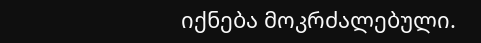იქნება მოკრძალებული.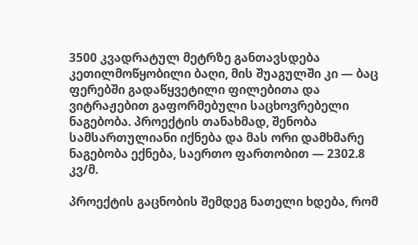3500 კვადრატულ მეტრზე განთავსდება კეთილმოწყობილი ბაღი, მის შუაგულში კი — ბაც ფერებში გადაწყვეტილი ფილებითა და ვიტრაჟებით გაფორმებული საცხოვრებელი ნაგებობა. პროექტის თანახმად, შენობა სამსართულიანი იქნება და მას ორი დამხმარე ნაგებობა ექნება, საერთო ფართობით — 2302.8 კვ/მ.

პროექტის გაცნობის შემდეგ ნათელი ხდება, რომ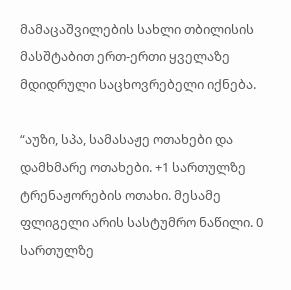მამაცაშვილების სახლი თბილისის მასშტაბით ერთ-ერთი ყველაზე მდიდრული საცხოვრებელი იქნება.

“აუზი, სპა, სამასაჟე ოთახები და დამხმარე ოთახები. +1 სართულზე ტრენაჟორების ოთახი. მესამე ფლიგელი არის სასტუმრო ნაწილი. 0 სართულზე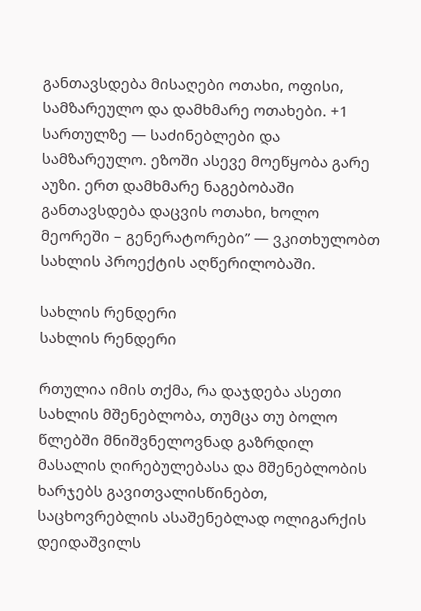განთავსდება მისაღები ოთახი, ოფისი, სამზარეულო და დამხმარე ოთახები. +1 სართულზე — საძინებლები და სამზარეულო. ეზოში ასევე მოეწყობა გარე აუზი. ერთ დამხმარე ნაგებობაში განთავსდება დაცვის ოთახი, ხოლო მეორეში – გენერატორები” — ვკითხულობთ სახლის პროექტის აღწერილობაში.

სახლის რენდერი
სახლის რენდერი

რთულია იმის თქმა, რა დაჯდება ასეთი სახლის მშენებლობა, თუმცა თუ ბოლო წლებში მნიშვნელოვნად გაზრდილ მასალის ღირებულებასა და მშენებლობის ხარჯებს გავითვალისწინებთ, საცხოვრებლის ასაშენებლად ოლიგარქის დეიდაშვილს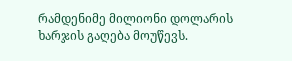რამდენიმე მილიონი დოლარის ხარჯის გაღება მოუწევს.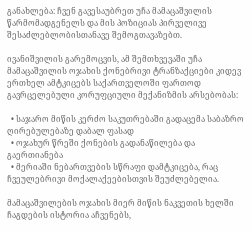განახლება: ჩვენ გავესაუბრეთ უჩა მამაცაშვილის წარმომადგენელს და მის პოზიციას პირველივე შესაძლებლობისთანავე შემოგთავაზებთ.

ივანიშვილის გარემოცვის, ამ შემთხვევაში უჩა მამაცაშვილის ოჯახის ქონებრივი ტრანზაქციები კიდევ ერთხელ ამტკიცებს საქართველოში ფართოდ გავრცელებული კორუფციული მექანიზმის არსებობას:

  • საჯარო მიწის კერძო საკუთრებაში გადაცემა საბაზრო ღირებულებაზე დაბალ ფასად
  • ოჯახურ წრეში ქონების გადანაწილება და გაერთიანება
  • მერიაში ნებართვების სწრაფი დამტკიცება, რაც ჩვეულებრივი მოქალაქეებისთვის შეუძლებელია.

მამაცაშვილების ოჯახის მიერ მიწის ნაკვეთის ხელში ჩაგდების ისტორია აჩვენებს,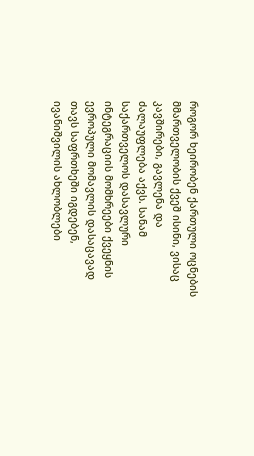როგორ ხეირობენ ქართული ოცნების მმართველობის ქვეშ ისინი, ვისაც კავშირები, გავლენა და ძალაუფლება აქვს. სანამ საქართველოს დასავლური ინტეგრაციის მომხრეები ქვეყნის ევროპული მომავლის დასაცავად თავს საფრთხეში იგდებენ, ივანიშვილის ახლობლები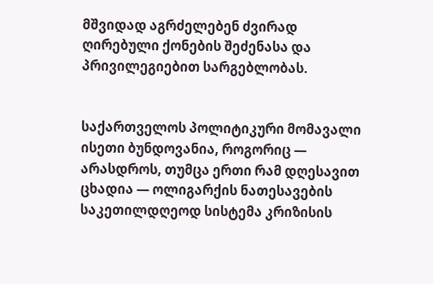მშვიდად აგრძელებენ ძვირად ღირებული ქონების შეძენასა და პრივილეგიებით სარგებლობას.


საქართველოს პოლიტიკური მომავალი ისეთი ბუნდოვანია, როგორიც — არასდროს, თუმცა ერთი რამ დღესავით ცხადია — ოლიგარქის ნათესავების საკეთილდღეოდ სისტემა კრიზისის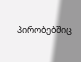პირობებშიც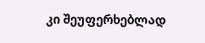კი შეუფერხებლად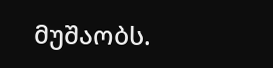მუშაობს.